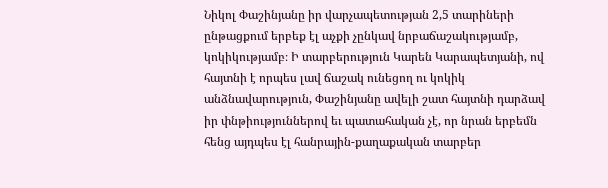Նիկոլ Փաշինյանը իր վարչապետության 2,5 տարիների ընթացքում երբեք էլ աչքի չընկավ նրբաճաշակությամբ, կոկիկությամբ։ Ի տարբերություն Կարեն Կարապետյանի, ով հայտնի է որպես լավ ճաշակ ունեցող ու կոկիկ անձնավարություն, Փաշինյանը ավելի շատ հայտնի դարձավ իր փնթիություններով եւ պատահական չէ, որ նրան երբեմն հենց այդպես էլ հանրային-քաղաքական տարբեր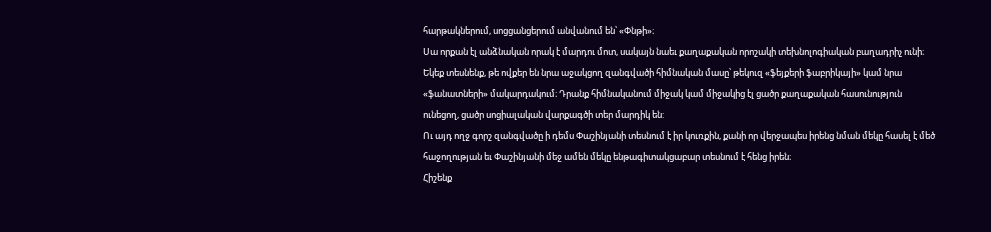հարթակներում, սոցցանցերում անվանում են՝ «Փնթի»։
Սա որքան էլ անձնական որակ է մարդու մոտ, սակայն նաեւ քաղաքական որոշակի տեխնոլոգիական բաղադրիչ ունի։ Եկեք տեսնենք, թե ովքեր են նրա աջակցող զանգվածի հիմնական մասը՝ թեկուզ «ֆեյքերի ֆաբրիկայի» կամ նրա «ֆանատների» մակարդակում։ Դրանք հիմնականում միջակ կամ միջակից էլ ցածր քաղաքական հասունություն ունեցող, ցածր սոցիալական վարքագծի տեր մարդիկ են:
Ու այդ ողջ գորշ զանգվածը ի դեմս Փաշինյանի տեսնում է իր կուռքին, քանի որ վերջապես իրենց նման մեկը հասել է մեծ հաջողության եւ Փաշինյանի մեջ ամեն մեկը ենթագիտակցաբար տեսնում է հենց իրեն։
Հիշենք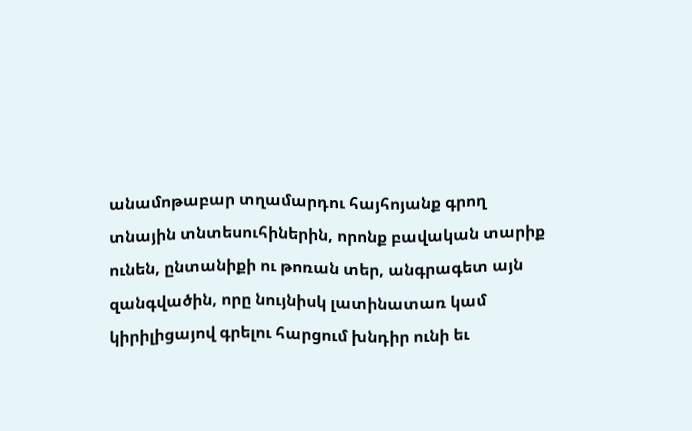անամոթաբար տղամարդու հայհոյանք գրող տնային տնտեսուհիներին, որոնք բավական տարիք ունեն, ընտանիքի ու թոռան տեր, անգրագետ այն զանգվածին, որը նույնիսկ լատինատառ կամ կիրիլիցայով գրելու հարցում խնդիր ունի եւ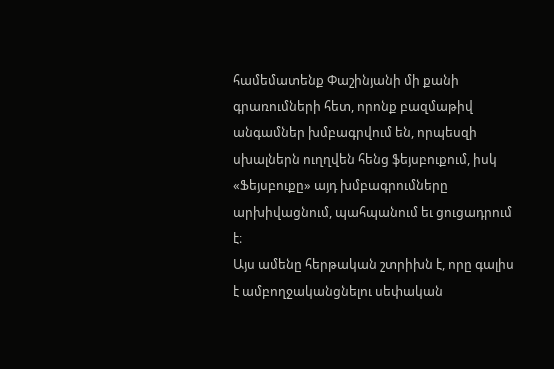համեմատենք Փաշինյանի մի քանի գրառումների հետ, որոնք բազմաթիվ անգամներ խմբագրվում են, որպեսզի սխալներն ուղղվեն հենց ֆեյսբուքում, իսկ «Ֆեյսբուքը» այդ խմբագրումները արխիվացնում, պահպանում եւ ցուցադրում է։
Այս ամենը հերթական շտրիխն է, որը գալիս է ամբողջականցնելու սեփական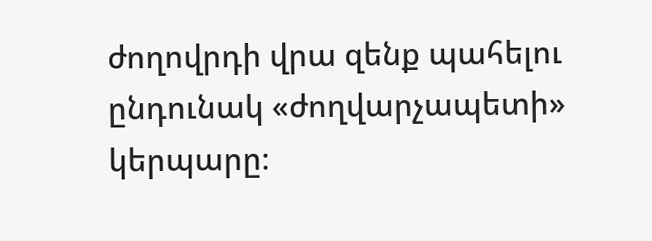ժողովրդի վրա զենք պահելու ընդունակ «ժողվարչապետի» կերպարը։